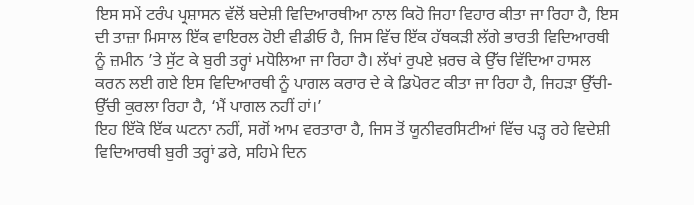ਇਸ ਸਮੇਂ ਟਰੰਪ ਪ੍ਰਸ਼ਾਸਨ ਵੱਲੋਂ ਬਦੇਸ਼ੀ ਵਿਦਿਆਰਥੀਆ ਨਾਲ ਕਿਹੋ ਜਿਹਾ ਵਿਹਾਰ ਕੀਤਾ ਜਾ ਰਿਹਾ ਹੈ, ਇਸ ਦੀ ਤਾਜ਼ਾ ਮਿਸਾਲ ਇੱਕ ਵਾਇਰਲ ਹੋਈ ਵੀਡੀਓ ਹੈ, ਜਿਸ ਵਿੱਚ ਇੱਕ ਹੱਥਕੜੀ ਲੱਗੇ ਭਾਰਤੀ ਵਿਦਿਆਰਥੀ ਨੂੰ ਜ਼ਮੀਨ ’ਤੇ ਸੁੱਟ ਕੇ ਬੁਰੀ ਤਰ੍ਹਾਂ ਮਧੋਲਿਆ ਜਾ ਰਿਹਾ ਹੈ। ਲੱਖਾਂ ਰੁਪਏ ਖ਼ਰਚ ਕੇ ਉੱਚ ਵਿੱਦਿਆ ਹਾਸਲ ਕਰਨ ਲਈ ਗਏ ਇਸ ਵਿਦਿਆਰਥੀ ਨੂੰ ਪਾਗਲ ਕਰਾਰ ਦੇ ਕੇ ਡਿਪੋਰਟ ਕੀਤਾ ਜਾ ਰਿਹਾ ਹੈ, ਜਿਹੜਾ ਉੱਚੀ-ਉੱਚੀ ਕੁਰਲਾ ਰਿਹਾ ਹੈ, ‘ਮੈਂ ਪਾਗਲ ਨਹੀਂ ਹਾਂ।’
ਇਹ ਇੱਕੋ ਇੱਕ ਘਟਨਾ ਨਹੀਂ, ਸਗੋਂ ਆਮ ਵਰਤਾਰਾ ਹੈ, ਜਿਸ ਤੋਂ ਯੂਨੀਵਰਸਿਟੀਆਂ ਵਿੱਚ ਪੜ੍ਹ ਰਹੇ ਵਿਦੇਸ਼ੀ ਵਿਦਿਆਰਥੀ ਬੁਰੀ ਤਰ੍ਹਾਂ ਡਰੇ, ਸਹਿਮੇ ਦਿਨ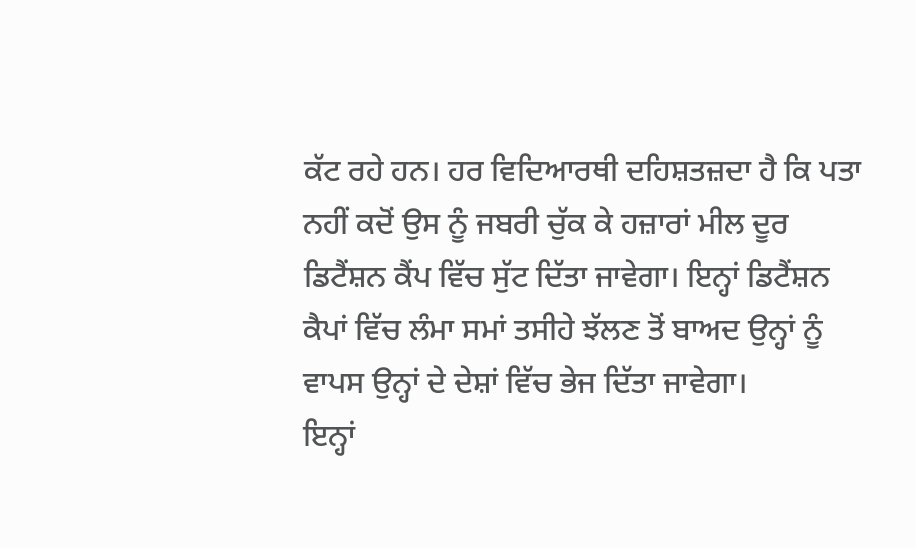ਕੱਟ ਰਹੇ ਹਨ। ਹਰ ਵਿਦਿਆਰਥੀ ਦਹਿਸ਼ਤਜ਼ਦਾ ਹੈ ਕਿ ਪਤਾ ਨਹੀਂ ਕਦੋਂ ਉਸ ਨੂੰ ਜਬਰੀ ਚੁੱਕ ਕੇ ਹਜ਼ਾਰਾਂ ਮੀਲ ਦੂਰ ਡਿਟੈਂਸ਼ਨ ਕੈਂਪ ਵਿੱਚ ਸੁੱਟ ਦਿੱਤਾ ਜਾਵੇਗਾ। ਇਨ੍ਹਾਂ ਡਿਟੈਂਸ਼ਨ ਕੈਪਾਂ ਵਿੱਚ ਲੰਮਾ ਸਮਾਂ ਤਸੀਹੇ ਝੱਲਣ ਤੋਂ ਬਾਅਦ ਉਨ੍ਹਾਂ ਨੂੰ ਵਾਪਸ ਉਨ੍ਹਾਂ ਦੇ ਦੇਸ਼ਾਂ ਵਿੱਚ ਭੇਜ ਦਿੱਤਾ ਜਾਵੇਗਾ।
ਇਨ੍ਹਾਂ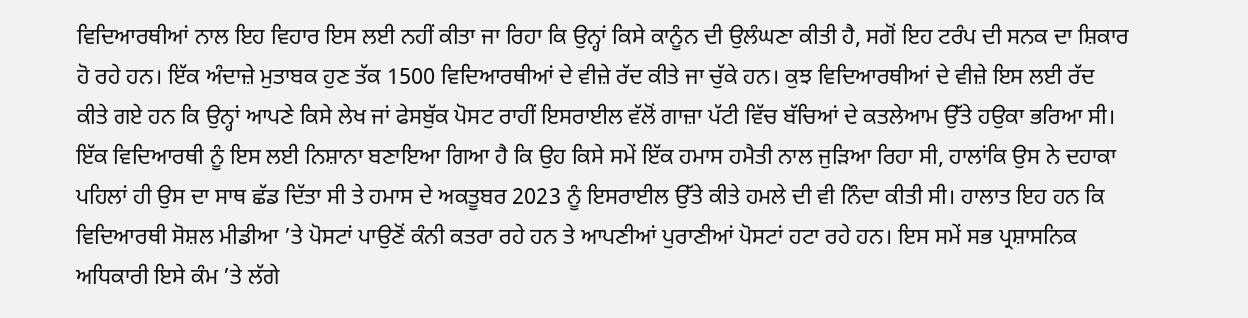ਵਿਦਿਆਰਥੀਆਂ ਨਾਲ ਇਹ ਵਿਹਾਰ ਇਸ ਲਈ ਨਹੀਂ ਕੀਤਾ ਜਾ ਰਿਹਾ ਕਿ ਉਨ੍ਹਾਂ ਕਿਸੇ ਕਾਨੂੰਨ ਦੀ ਉਲੰਘਣਾ ਕੀਤੀ ਹੈ, ਸਗੋਂ ਇਹ ਟਰੰਪ ਦੀ ਸਨਕ ਦਾ ਸ਼ਿਕਾਰ ਹੋ ਰਹੇ ਹਨ। ਇੱਕ ਅੰਦਾਜ਼ੇ ਮੁਤਾਬਕ ਹੁਣ ਤੱਕ 1500 ਵਿਦਿਆਰਥੀਆਂ ਦੇ ਵੀਜ਼ੇ ਰੱਦ ਕੀਤੇ ਜਾ ਚੁੱਕੇ ਹਨ। ਕੁਝ ਵਿਦਿਆਰਥੀਆਂ ਦੇ ਵੀਜ਼ੇ ਇਸ ਲਈ ਰੱਦ ਕੀਤੇ ਗਏ ਹਨ ਕਿ ਉਨ੍ਹਾਂ ਆਪਣੇ ਕਿਸੇ ਲੇਖ ਜਾਂ ਫੇਸਬੁੱਕ ਪੋਸਟ ਰਾਹੀਂ ਇਸਰਾਈਲ ਵੱਲੋਂ ਗਾਜ਼ਾ ਪੱਟੀ ਵਿੱਚ ਬੱਚਿਆਂ ਦੇ ਕਤਲੇਆਮ ਉੱਤੇ ਹਉਕਾ ਭਰਿਆ ਸੀ।
ਇੱਕ ਵਿਦਿਆਰਥੀ ਨੂੰ ਇਸ ਲਈ ਨਿਸ਼ਾਨਾ ਬਣਾਇਆ ਗਿਆ ਹੈ ਕਿ ਉਹ ਕਿਸੇ ਸਮੇਂ ਇੱਕ ਹਮਾਸ ਹਮੈਤੀ ਨਾਲ ਜੁੜਿਆ ਰਿਹਾ ਸੀ, ਹਾਲਾਂਕਿ ਉਸ ਨੇ ਦਹਾਕਾ ਪਹਿਲਾਂ ਹੀ ਉਸ ਦਾ ਸਾਥ ਛੱਡ ਦਿੱਤਾ ਸੀ ਤੇ ਹਮਾਸ ਦੇ ਅਕਤੂਬਰ 2023 ਨੂੰ ਇਸਰਾਈਲ ਉੱਤੇ ਕੀਤੇ ਹਮਲੇ ਦੀ ਵੀ ਨਿੰਦਾ ਕੀਤੀ ਸੀ। ਹਾਲਾਤ ਇਹ ਹਨ ਕਿ ਵਿਦਿਆਰਥੀ ਸੋਸ਼ਲ ਮੀਡੀਆ ’ਤੇ ਪੋਸਟਾਂ ਪਾਉਣੋਂ ਕੰਨੀ ਕਤਰਾ ਰਹੇ ਹਨ ਤੇ ਆਪਣੀਆਂ ਪੁਰਾਣੀਆਂ ਪੋਸਟਾਂ ਹਟਾ ਰਹੇ ਹਨ। ਇਸ ਸਮੇਂ ਸਭ ਪ੍ਰਸ਼ਾਸਨਿਕ ਅਧਿਕਾਰੀ ਇਸੇ ਕੰਮ ’ਤੇ ਲੱਗੇ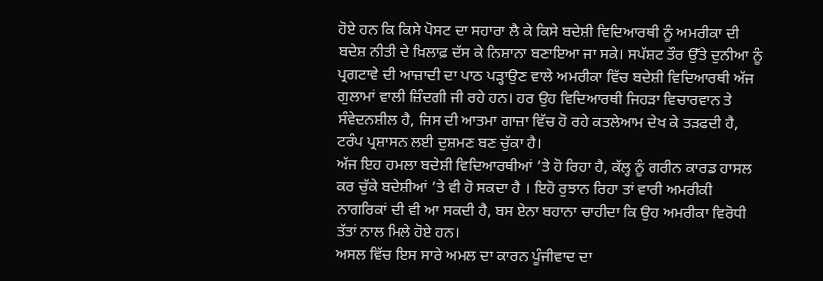ਹੋਏ ਹਨ ਕਿ ਕਿਸੇ ਪੋਸਟ ਦਾ ਸਹਾਰਾ ਲੈ ਕੇ ਕਿਸੇ ਬਦੇਸ਼ੀ ਵਿਦਿਆਰਥੀ ਨੂੰ ਅਮਰੀਕਾ ਦੀ ਬਦੇਸ਼ ਨੀਤੀ ਦੇ ਖ਼ਿਲਾਫ਼ ਦੱਸ ਕੇ ਨਿਸ਼ਾਨਾ ਬਣਾਇਆ ਜਾ ਸਕੇ। ਸਪੱਸ਼ਟ ਤੌਰ ਉੱਤੇ ਦੁਨੀਆ ਨੂੰ ਪ੍ਰਗਟਾਵੇ ਦੀ ਆਜ਼ਾਦੀ ਦਾ ਪਾਠ ਪੜ੍ਹਾਉਣ ਵਾਲੇ ਅਮਰੀਕਾ ਵਿੱਚ ਬਦੇਸ਼ੀ ਵਿਦਿਆਰਥੀ ਅੱਜ ਗੁਲਾਮਾਂ ਵਾਲੀ ਜ਼ਿੰਦਗੀ ਜੀ ਰਹੇ ਹਨ। ਹਰ ਉਹ ਵਿਦਿਆਰਥੀ ਜਿਹੜਾ ਵਿਚਾਰਵਾਨ ਤੇ ਸੰਵੇਦਨਸ਼ੀਲ ਹੈ, ਜਿਸ ਦੀ ਆਤਮਾ ਗਾਜ਼ਾ ਵਿੱਚ ਹੋ ਰਹੇ ਕਤਲੇਆਮ ਦੇਖ ਕੇ ਤੜਫਦੀ ਹੈ, ਟਰੰਪ ਪ੍ਰਸ਼ਾਸਨ ਲਈ ਦੁਸ਼ਮਣ ਬਣ ਚੁੱਕਾ ਹੈ।
ਅੱਜ ਇਹ ਹਮਲਾ ਬਦੇਸ਼ੀ ਵਿਦਿਆਰਥੀਆਂ ’ਤੇ ਹੋ ਰਿਹਾ ਹੈ, ਕੱਲ੍ਹ ਨੂੰ ਗਰੀਨ ਕਾਰਡ ਹਾਸਲ ਕਰ ਚੁੱਕੇ ਬਦੇਸ਼ੀਆਂ ’ਤੇ ਵੀ ਹੋ ਸਕਦਾ ਹੈ । ਇਹੋ ਰੁਝਾਨ ਰਿਹਾ ਤਾਂ ਵਾਰੀ ਅਮਰੀਕੀ ਨਾਗਰਿਕਾਂ ਦੀ ਵੀ ਆ ਸਕਦੀ ਹੈ, ਬਸ ਏਨਾ ਬਹਾਨਾ ਚਾਹੀਦਾ ਕਿ ਉਹ ਅਮਰੀਕਾ ਵਿਰੋਧੀ ਤੱਤਾਂ ਨਾਲ ਮਿਲੇ ਹੋਏ ਹਨ।
ਅਸਲ ਵਿੱਚ ਇਸ ਸਾਰੇ ਅਮਲ ਦਾ ਕਾਰਨ ਪੂੰਜੀਵਾਦ ਦਾ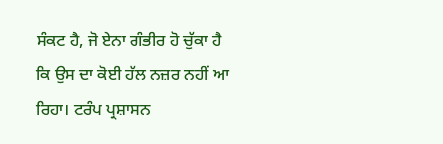ਸੰਕਟ ਹੈ, ਜੋ ਏਨਾ ਗੰਭੀਰ ਹੋ ਚੁੱਕਾ ਹੈ ਕਿ ਉਸ ਦਾ ਕੋਈ ਹੱਲ ਨਜ਼ਰ ਨਹੀਂ ਆ ਰਿਹਾ। ਟਰੰਪ ਪ੍ਰਸ਼ਾਸਨ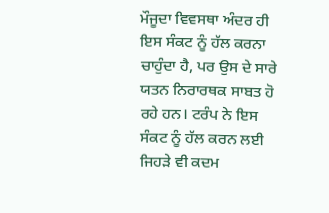ਮੌਜੂਦਾ ਵਿਵਸਥਾ ਅੰਦਰ ਹੀ ਇਸ ਸੰਕਟ ਨੂੰ ਹੱਲ ਕਰਨਾ ਚਾਹੁੰਦਾ ਹੈ, ਪਰ ਉਸ ਦੇ ਸਾਰੇ ਯਤਨ ਨਿਰਾਰਥਕ ਸਾਬਤ ਹੋ ਰਹੇ ਹਨ। ਟਰੰਪ ਨੇ ਇਸ ਸੰਕਟ ਨੂੰ ਹੱਲ ਕਰਨ ਲਈ ਜਿਹੜੇ ਵੀ ਕਦਮ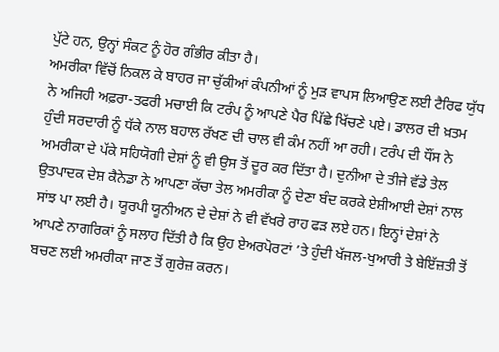ਪੁੱਟੇ ਹਨ, ਉਨ੍ਹਾਂ ਸੰਕਟ ਨੂੰ ਹੋਰ ਗੰਭੀਰ ਕੀਤਾ ਹੈ।
ਅਮਰੀਕਾ ਵਿੱਚੋਂ ਨਿਕਲ ਕੇ ਬਾਹਰ ਜਾ ਚੁੱਕੀਆਂ ਕੰਪਨੀਆਂ ਨੂੰ ਮੁੜ ਵਾਪਸ ਲਿਆਉਣ ਲਈ ਟੈਰਿਫ ਯੁੱਧ ਨੇ ਅਜਿਹੀ ਅਫ਼ਰਾ-ਤਫਰੀ ਮਚਾਈ ਕਿ ਟਰੰਪ ਨੂੰ ਆਪਣੇ ਪੈਰ ਪਿੱਛੇ ਖਿੱਚਣੇ ਪਏ। ਡਾਲਰ ਦੀ ਖ਼ਤਮ ਹੁੰਦੀ ਸਰਦਾਰੀ ਨੂੰ ਧੱਕੇ ਨਾਲ ਬਹਾਲ ਰੱਖਣ ਦੀ ਚਾਲ ਵੀ ਕੰਮ ਨਹੀਂ ਆ ਰਹੀ। ਟਰੰਪ ਦੀ ਧੌਂਸ ਨੇ ਅਮਰੀਕਾ ਦੇ ਪੱਕੇ ਸਹਿਯੋਗੀ ਦੇਸ਼ਾਂ ਨੂੰ ਵੀ ਉਸ ਤੋਂ ਦੂਰ ਕਰ ਦਿੱਤਾ ਹੈ। ਦੁਨੀਆ ਦੇ ਤੀਜੇ ਵੱਡੇ ਤੇਲ ਉਤਪਾਦਕ ਦੇਸ਼ ਕੈਨੇਡਾ ਨੇ ਆਪਣਾ ਕੱਚਾ ਤੇਲ ਅਮਰੀਕਾ ਨੂੰ ਦੇਣਾ ਬੰਦ ਕਰਕੇ ਏਸ਼ੀਆਈ ਦੇਸ਼ਾਂ ਨਾਲ ਸਾਂਝ ਪਾ ਲਈ ਹੈ। ਯੂਰਪੀ ਯੂਨੀਅਨ ਦੇ ਦੇਸ਼ਾਂ ਨੇ ਵੀ ਵੱਖਰੇ ਰਾਹ ਫੜ ਲਏ ਹਨ। ਇਨ੍ਹਾਂ ਦੇਸ਼ਾਂ ਨੇ ਆਪਣੇ ਨਾਗਰਿਕਾਂ ਨੂੰ ਸਲਾਹ ਦਿੱਤੀ ਹੈ ਕਿ ਉਹ ਏਅਰਪੋਰਟਾਂ ’ਤੇ ਹੁੰਦੀ ਖੱਜਲ-ਖੁਆਰੀ ਤੇ ਬੇਇੱਜ਼ਤੀ ਤੋਂ ਬਚਣ ਲਈ ਅਮਰੀਕਾ ਜਾਣ ਤੋਂ ਗੁਰੇਜ਼ ਕਰਨ।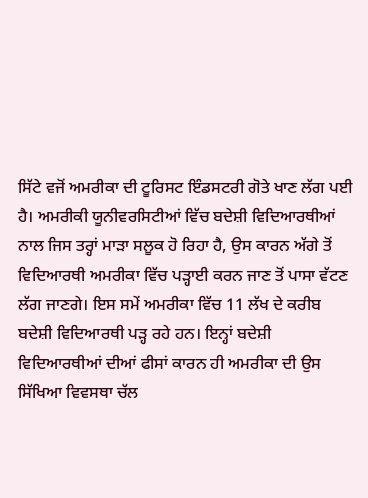ਸਿੱਟੇ ਵਜੋਂ ਅਮਰੀਕਾ ਦੀ ਟੂਰਿਸਟ ਇੰਡਸਟਰੀ ਗੋਤੇ ਖਾਣ ਲੱਗ ਪਈ ਹੈ। ਅਮਰੀਕੀ ਯੂਨੀਵਰਸਿਟੀਆਂ ਵਿੱਚ ਬਦੇਸ਼ੀ ਵਿਦਿਆਰਥੀਆਂ ਨਾਲ ਜਿਸ ਤਰ੍ਹਾਂ ਮਾੜਾ ਸਲੂਕ ਹੋ ਰਿਹਾ ਹੈ, ਉਸ ਕਾਰਨ ਅੱਗੇ ਤੋਂ ਵਿਦਿਆਰਥੀ ਅਮਰੀਕਾ ਵਿੱਚ ਪੜ੍ਹਾਈ ਕਰਨ ਜਾਣ ਤੋਂ ਪਾਸਾ ਵੱਟਣ ਲੱਗ ਜਾਣਗੇ। ਇਸ ਸਮੇਂ ਅਮਰੀਕਾ ਵਿੱਚ 11 ਲੱਖ ਦੇ ਕਰੀਬ ਬਦੇਸ਼ੀ ਵਿਦਿਆਰਥੀ ਪੜ੍ਹ ਰਹੇ ਹਨ। ਇਨ੍ਹਾਂ ਬਦੇਸ਼ੀ ਵਿਦਿਆਰਥੀਆਂ ਦੀਆਂ ਫੀਸਾਂ ਕਾਰਨ ਹੀ ਅਮਰੀਕਾ ਦੀ ਉਸ ਸਿੱਖਿਆ ਵਿਵਸਥਾ ਚੱਲ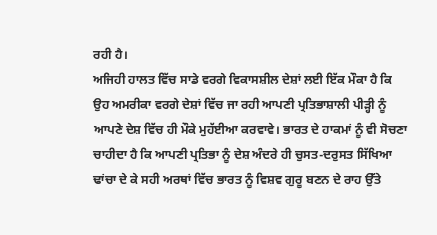ਰਹੀ ਹੈ।
ਅਜਿਹੀ ਹਾਲਤ ਵਿੱਚ ਸਾਡੇ ਵਰਗੇ ਵਿਕਾਸਸ਼ੀਲ ਦੇਸ਼ਾਂ ਲਈ ਇੱਕ ਮੌਕਾ ਹੈ ਕਿ ਉਹ ਅਮਰੀਕਾ ਵਰਗੇ ਦੇਸ਼ਾਂ ਵਿੱਚ ਜਾ ਰਹੀ ਆਪਣੀ ਪ੍ਰਤਿਭਾਸ਼ਾਲੀ ਪੀੜ੍ਹੀ ਨੂੰ ਆਪਣੇ ਦੇਸ਼ ਵਿੱਚ ਹੀ ਮੌਕੇ ਮੁਹੱਈਆ ਕਰਵਾਵੇ। ਭਾਰਤ ਦੇ ਹਾਕਮਾਂ ਨੂੰ ਵੀ ਸੋਚਣਾ ਚਾਹੀਦਾ ਹੈ ਕਿ ਆਪਣੀ ਪ੍ਰਤਿਭਾ ਨੂੰ ਦੇਸ਼ ਅੰਦਰੇ ਹੀ ਚੁਸਤ-ਦਰੁਸਤ ਸਿੱਖਿਆ ਢਾਂਚਾ ਦੇ ਕੇ ਸਹੀ ਅਰਥਾਂ ਵਿੱਚ ਭਾਰਤ ਨੂੰ ਵਿਸ਼ਵ ਗੁਰੂ ਬਣਨ ਦੇ ਰਾਹ ਉੱਤੇ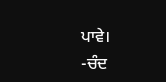ਪਾਵੇ।
-ਚੰਦ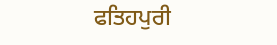ਫਤਿਹਪੁਰੀ